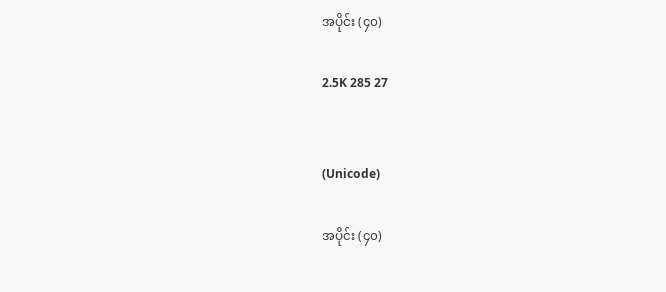အပိုင်း (၄၀)

2.5K 285 27


(Unicode)

အပိုင်း (၄၀)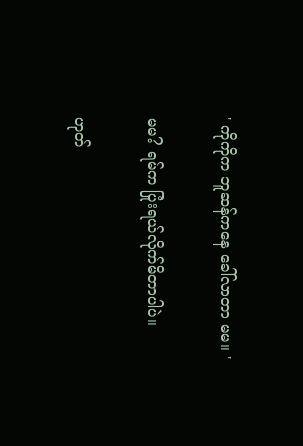' ကိုကိုက ဘူဆန်ကနေ ခေါ်လာတာ မမ။ '

မမ? ရမ်က ပြုံးရယ်လိုက်မိတာပါပဲ။

ဟုတ်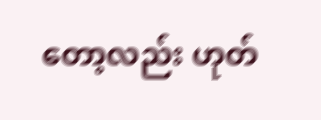တော့လည်း ဟုတ်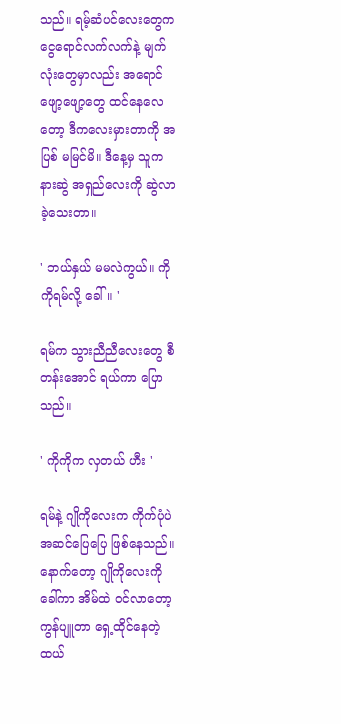သည်။ ရမ့်ဆံပင်လေးတွေက ငွေရောင်လက်လက်နဲ့ မျက်လုံးတွေမှာလည်း အရောင်ဖျော့ဖျော့တွေ ထင်နေလေတော့ ဒီကလေးမှားတာကို အပြစ် မမြင်မိ။ ဒီနေ့မှ သူက နားဆွဲ အရှည်လေးကို ဆွဲလာခဲ့သေးတာ။

' ဘယ်နှယ် မမလဲကွယ်။ ကိုကိုရမ်လို့ ခေါ်။ '

ရမ်က သွားညီညီလေးတွေ စီတန်းအောင် ရယ်ကာ ပြောသည်။

' ကိုကိုက လှတယ် ဟီး '

ရမ်နဲ့ ဂျိုကိုလေးက ကိုက်ပုံပဲ အဆင်ပြေပြေ ဖြစ်နေသည်။ နောက်တော့ ဂျိုကိုလေးကို ခေါ်ကာ အိမ်ထဲ ဝင်လာတော့ ကွန်ပျူတာ ရှေ့ထိုင်နေတဲ့ ထယ်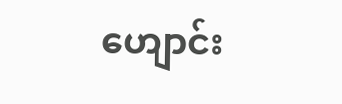ဟျောင်း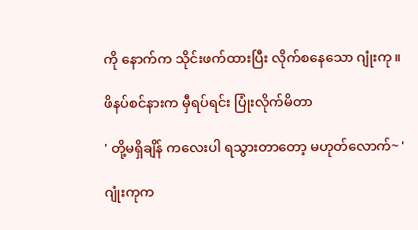ကို နောက်က သိုင်းဖက်ထားပြီး လိုက်စနေသော ဂျုံးကု။

ဖိနပ်စင်နားက မှီရပ်ရင်း ပြုံးလိုက်မိတာ

' တို့မရှိချိန် ကလေးပါ ရသွားတာတော့ မဟုတ်လောက်~ '

ဂျုံးကုက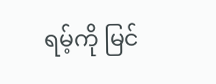ရမ့်ကို မြင်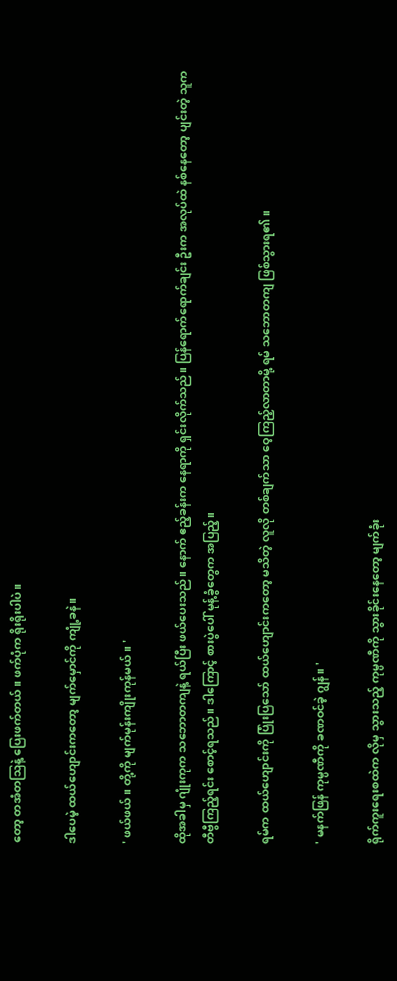တော့ တအံတဩနဲ့ ပြေးဖက်တယ်။ ဖက်ပုံက ရိုးရိုးပါပဲ။

ဒါပေမဲ့ ထယ်ဟျောင်းကတော့ မျက်မှောင်ကို ကျုံ့ခနဲ။

' ဖယ်ဖယ်။ တို့ကို မျက်မုန်းကျိုးကုန်မယ်။ '

ထိုအခါမှ ဂျုံးကုက သဘောတကျနဲ့ ရယ်ပြီး ဖယ်ပေးသည်။ နောက် ဧည့်ခန်းက နေရာကို ရှင်းလိုက်သည်။ ပြန်ရောက်ရောက်ချင်း ဦးက အလုပ်ထဲ နစ်နေတော့ ပျင်းတဲ့ သူက တီဗွီကြည့်ရင်း စောင့်ရသည်။ ဒါကြောင့် စားပွဲပေါ် မုန့်ခွံတွေက အပြည့်။

ရမ်က ထယ်ဟျောင်းကို ပြုံးပြသော် ထယ်ဟျောင်းကတော့ မသိတဲ့ လူလို တစ်ချက်သာ ဝေ့ကြည့်လာတာမို့ ရမ် သဘောတကျ ဖြစ်သွားရ၏။

' မနက်ဖြန် ကုမ္ပဏီကို ခဏဝင်ခဲ့ ဂျွန်။ '

ရိုက်ကူးရေးစထဲက လိုမှ သွားသည့် ကုမ္ပဏီကို သွားခိုင်းနေတော့ မျက်ခုံး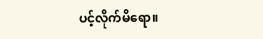ပင့်လိုက်မိရော။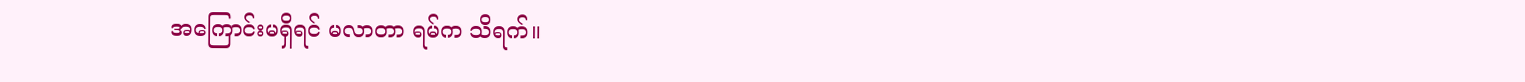အကြောင်းမရှိရင် မလာတာ ရမ်က သိရက်။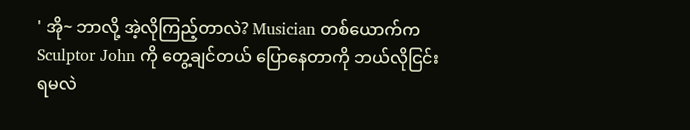' အို~ ဘာလို့ အဲ့လိုကြည့်တာလဲ? Musician တစ်ယောက်က Sculptor John ကို တွေ့ချင်တယ် ပြောနေတာကို ဘယ်လိုငြင်းရမလဲ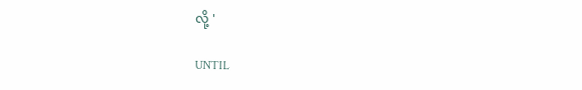လို့ '

UNTIL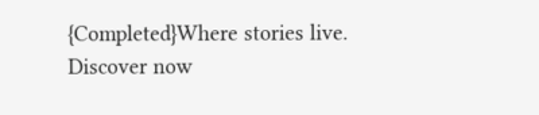{Completed}Where stories live. Discover now